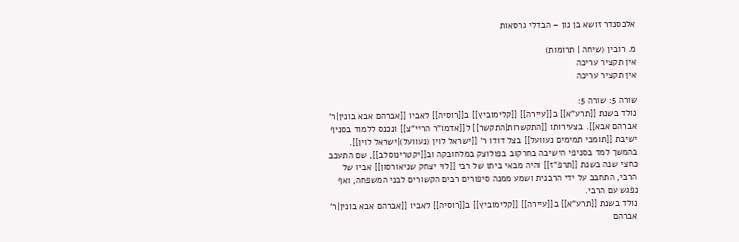אלכסנדר זושא בן נון – הבדלי גרסאות

מ. רובין (שיחה | תרומות)
אין תקציר עריכה
אין תקציר עריכה

שורה 5: שורה 5:
נולד בשנת [[תרע"א]] ב[[עיירה]] [[קלימוביץ]] ב[[רוסיה]] לאביו [[אברהם אבא בונין|ר' אברהם אבא]]. בצעירותו [[התקשרות|התקשר]] ל[[אדמו"ר הריי"צ]] ונכנס ללמוד בסניף ישיבת [[תומכי תמימים נעוועל]] בצל דודו ר' [[ישראל לוין (נעוועל)|ישראל לוין]]. בהמשך למד בסניפי הישיבה בחרקוב בפולוצק במלחובקה וב[[יקטרינוסלב]], שם התעכב כחצי שנה בשנת [[תרפ"ז]] והיה מבאי ביתו של רבי [[לוי יצחק שניאורסון]] אביו של הרבי, התחבב על ידי הרבנית ושמע ממנה סיפורים רבים הקשורים לבני המשפחה, ואף נפגש עם הרבי.
נולד בשנת [[תרע"א]] ב[[עיירה]] [[קלימוביץ]] ב[[רוסיה]] לאביו [[אברהם אבא בונין|ר' אברהם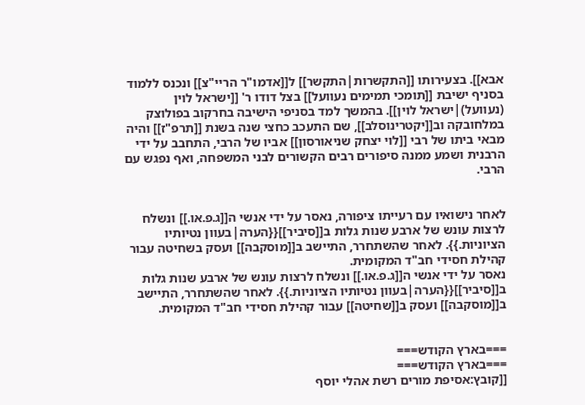אבא]]. בצעירותו [[התקשרות|התקשר]] ל[[אדמו"ר הריי"צ]] ונכנס ללמוד בסניף ישיבת [[תומכי תמימים נעוועל]] בצל דודו ר' [[ישראל לוין (נעוועל)|ישראל לוין]]. בהמשך למד בסניפי הישיבה בחרקוב בפולוצק במלחובקה וב[[יקטרינוסלב]], שם התעכב כחצי שנה בשנת [[תרפ"ז]] והיה מבאי ביתו של רבי [[לוי יצחק שניאורסון]] אביו של הרבי, התחבב על ידי הרבנית ושמע ממנה סיפורים רבים הקשורים לבני המשפחה, ואף נפגש עם הרבי.


לאחר נישואיו עם רעייתו ציפורה, נאסר על ידי אנשי ה[[ג.פ.או.]] ונשלח לרצות עונש של ארבע שנות גלות ב[[סיביר]]{{הערה|בעוון נטיותיו הציוניות.}}. לאחר שהשתחרר, התיישב ב[[מוסקבה]] ועסק בשחיטה עבור קהילת חסידי חב"ד המקומית.
נאסר על ידי אנשי ה[[ג.פ.או.]] ונשלח לרצות עונש של ארבע שנות גלות ב[[סיביר]]{{הערה|בעוון נטיותיו הציוניות.}}. לאחר שהשתחרר, התיישב ב[[מוסקבה]] ועסק ב[[שחיטה]] עבור קהילת חסידי חב"ד המקומית.


===בארץ הקודש===
===בארץ הקודש===
[[קובץ:אסיפת מורים רשת אהלי יוסף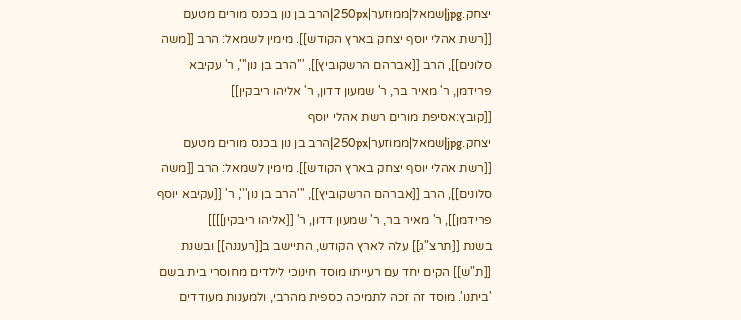יצחק.jpg|שמאל|ממוזער|250px|הרב בן נון בכנס מורים מטעם [[רשת אהלי יוסף יצחק בארץ הקודש]]. מימין לשמאל: הרב [[משה סלונים]], הרב [[אברהם הרשקוביץ]], '''הרב בן נון''', ר' עקיבא פרידמן, ר' מאיר בר, ר' שמעון דדון, ר' אליהו ריבקין]]
[[קובץ:אסיפת מורים רשת אהלי יוסף יצחק.jpg|שמאל|ממוזער|250px|הרב בן נון בכנס מורים מטעם [[רשת אהלי יוסף יצחק בארץ הקודש]]. מימין לשמאל: הרב [[משה סלונים]], הרב [[אברהם הרשקוביץ]], '''הרב בן נון''', ר' [[עקיבא יוסף פרידמן]], ר' מאיר בר, ר' שמעון דדון, ר' [[אליהו ריבקין]]]]
בשנת [[תרצ"ג]] עלה לארץ הקודש, התיישב ב[[רעננה]] ובשנת [[ת"ש]] הקים יחד עם רעייתו מוסד חינוכי לילדים מחוסרי בית בשם 'ביתנו'. מוסד זה זכה לתמיכה כספית מהרבי, ולמענות מעודדים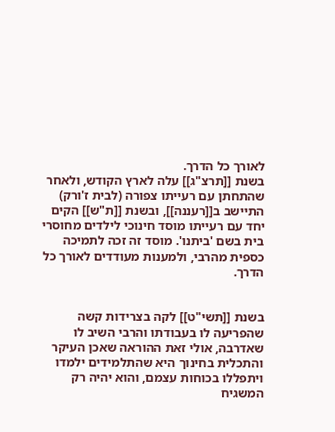לאורך כל הדרך.
בשנת [[תרצ"ג]] עלה לארץ הקודש, ולאחר שהתחתן עם רעייתו צפורה (לבית ז'ורק) התיישב ב[[רעננה]], ובשנת [[ת"ש]] הקים יחד עם רעייתו מוסד חינוכי לילדים מחוסרי בית בשם 'ביתנו'. מוסד זה זכה לתמיכה כספית מהרבי, ולמענות מעודדים לאורך כל הדרך.


בשנת [[תשי"ט]] לקה בצרידות קשה שהפריעה לו בעבודתו והרבי השיב לו שאדרבה, אולי זאת ההוראה שאכן העיקר והתכלית בחינוך היא שהתלמידים ילמדו ויתפללו בכוחות עצמם, והוא יהיה רק המשגיח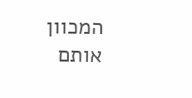המכוון אותם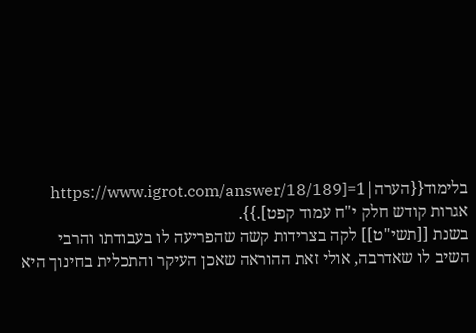בלימוד{{הערה|1=[https://www.igrot.com/answer/18/189 אגרות קודש חלק י"ח עמוד קפט].}}.
בשנת [[תשי"ט]] לקה בצרידות קשה שהפריעה לו בעבודתו והרבי השיב לו שאדרבה, אולי זאת ההוראה שאכן העיקר והתכלית בחינוך היא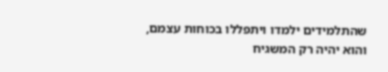שהתלמידים ילמדו ויתפללו בכוחות עצמם, והוא יהיה רק המשגיח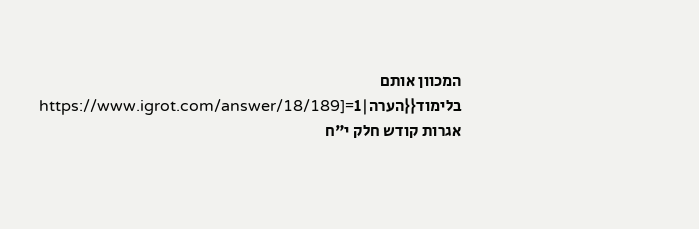המכוון אותם בלימוד{{הערה|1=[https://www.igrot.com/answer/18/189 אגרות קודש חלק י"ח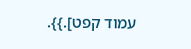עמוד קפט].}}.